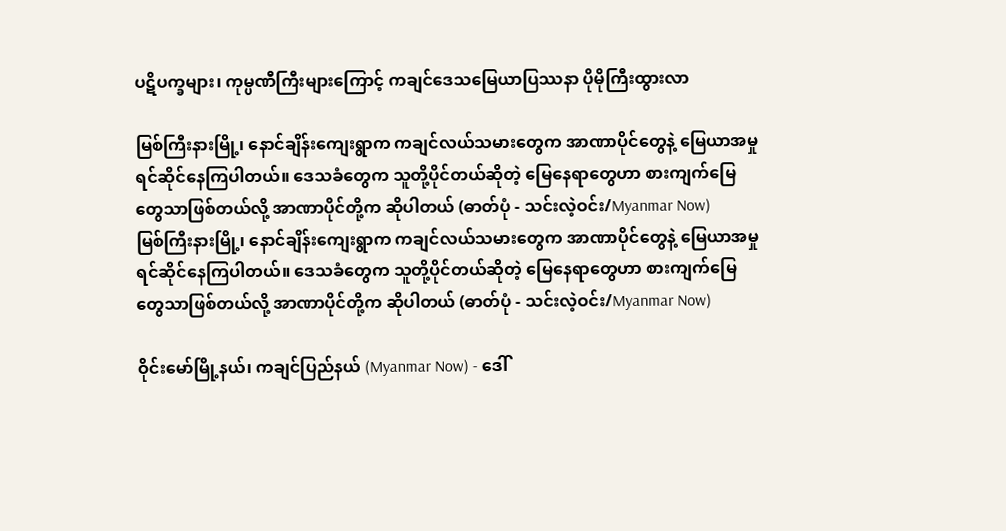ပဋိပက္ခများ၊ ကုမ္ပဏီကြီးများကြောင့် ကချင်ဒေသမြေယာပြဿနာ ပိုမိုကြီးထွားလာ

မြစ်ကြီးနားမြို့၊ နောင်ချိန်းကျေးရွာက ကချင်လယ်သမားတွေက အာဏာပိုင်တွေနဲ့ မြေယာအမှု ရင်ဆိုင်နေကြပါတယ်။ ဒေသခံတွေက သူတို့ပိုင်တယ်ဆိုတဲ့ မြေနေရာတွေဟာ စားကျက်မြေတွေသာဖြစ်တယ်လို့ အာဏာပိုင်တို့က ဆိုပါတယ် (ဓာတ်ပုံ - သင်းလဲ့ဝင်း/Myanmar Now)
မြစ်ကြီးနားမြို့၊ နောင်ချိန်းကျေးရွာက ကချင်လယ်သမားတွေက အာဏာပိုင်တွေနဲ့ မြေယာအမှု ရင်ဆိုင်နေကြပါတယ်။ ဒေသခံတွေက သူတို့ပိုင်တယ်ဆိုတဲ့ မြေနေရာတွေဟာ စားကျက်မြေတွေသာဖြစ်တယ်လို့ အာဏာပိုင်တို့က ဆိုပါတယ် (ဓာတ်ပုံ - သင်းလဲ့ဝင်း/Myanmar Now)

ဝိုင်းမော်မြို့နယ်၊ ကချင်ပြည်နယ် (Myanmar Now) - ဒေါ်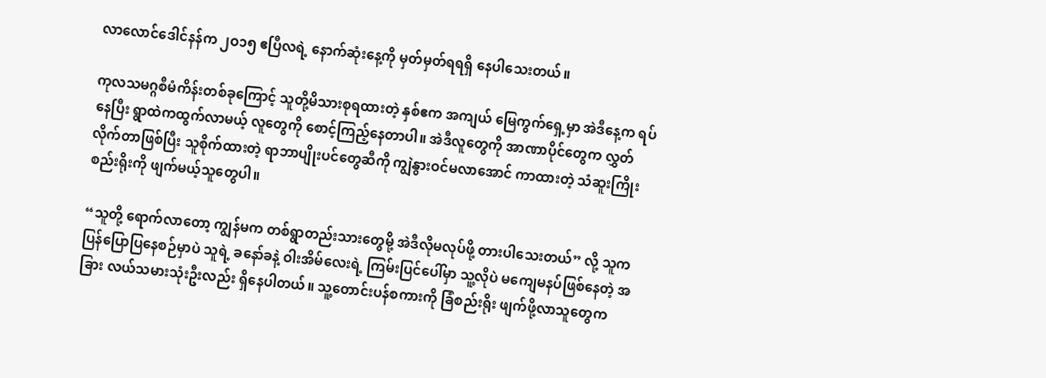လာလောင်ဒေါင်နန်က ၂ဝ၁၅ ဧပြီလရဲ့ နောက်ဆုံးနေ့ကို မှတ်မှတ်ရရရှိ နေပါသေးတယ်။

ကုလသမဂ္ဂစီမံကိန်းတစ်ခုကြောင့် သူတို့မိသားစုရထားတဲ့ နှစ်ဧက အကျယ် မြေကွက်ရှေ့မှာ အဲဒီနေ့က ရပ်နေပြီး ရွာထဲကထွက်လာမယ့် လူတွေကို စောင့်ကြည့်နေတာပါ။ အဲဒီလူတွေကို အာဏာပိုင်တွေက လွှတ်လိုက်တာဖြစ်ပြီး သူစိုက်ထားတဲ့ ရာဘာပျိုးပင်တွေဆီကို ကျွဲနွားဝင်မလာအောင် ကာထားတဲ့ သံဆူးကြိုးစည်းရိုးကို ဖျက်မယ့်သူတွေပါ။

“သူတို့ ရောက်လာတော့ ကျွန်မက တစ်ရွာတည်းသားတွေမို့ အဲဒီလိုမလုပ်ဖို့ တားပါသေးတယ်” လို့ သူက ပြန်ပြောပြနေစဉ်မှာပဲ သူရဲ့ ခနော်ခနဲ့ ဝါးအိမ်လေးရဲ့ ကြမ်းပြင်ပေါ်မှာ သူ့လိုပဲ မကျေမနပ်ဖြစ်နေတဲ့ အခြား လယ်သမားသုံးဦးလည်း ရှိနေပါတယ်။ သူ့တောင်းပန်စကားကို ခြံစည်းရိုး ဖျက်ဖို့လာသူတွေက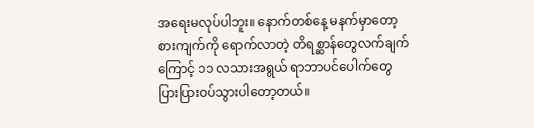အရေးမလုပ်ပါဘူး။ နောက်တစ်နေ့ မနက်မှာတော့ စားကျက်ကို ရောက်လာတဲ့ တိရစ္ဆာန်တွေလက်ချက်ကြောင့် ၁၁ လသားအရွယ် ရာဘာပင်ပေါက်တွေ ပြားပြားဝပ်သွားပါတော့တယ်။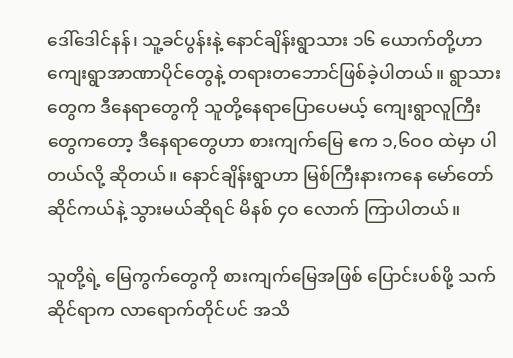ဒေါ်ဒေါင်နန်၊ သူ့ခင်ပွန်းနဲ့ နောင်ချိန်းရွာသား ၁၆ ယောက်တို့ဟာ ကျေးရွာအာဏာပိုင်တွေနဲ့ တရားတဘောင်ဖြစ်ခဲ့ပါတယ်။ ရွာသားတွေက ဒီနေရာတွေကို သူတို့နေရာပြောပေမယ့် ကျေးရွာလူကြီးတွေကတော့ ဒီနေရာတွေဟာ စားကျက်မြေ ဧက ၁,၆ဝဝ ထဲမှာ ပါတယ်လို့ ဆိုတယ်။ နောင်ချိန်းရွာဟာ မြစ်ကြီးနားကနေ မော်တော်ဆိုင်ကယ်နဲ့ သွားမယ်ဆိုရင် မိနစ် ၄ဝ လောက် ကြာပါတယ်။

သူတို့ရဲ့ မြေကွက်တွေကို စားကျက်မြေအဖြစ် ပြောင်းပစ်ဖို့ သက်ဆိုင်ရာက လာရောက်တိုင်ပင် အသိ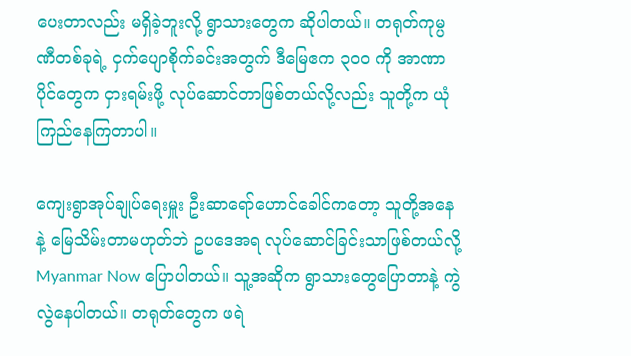ပေးတာလည်း မရှိခဲ့ဘူးလို့ ရွာသားတွေက ဆိုပါတယ်။ တရုတ်ကုမ္ပဏီတစ်ခုရဲ့ ငှက်ပျောစိုက်ခင်းအတွက် ဒီမြေဧက ၃ဝဝ ကို အာဏာပိုင်တွေက ငှားရမ်းဖို့ လုပ်ဆောင်တာဖြစ်တယ်လို့လည်း သူတို့က ယုံကြည်နေကြတာပါ။

ကျေးရွာအုပ်ချုပ်ရေးမှူး ဦးဆာရော်ဟောင်ခေါင်ကတော့ သူတို့အနေနဲ့ မြေသိမ်းတာမဟုတ်ဘဲ ဥပဒေအရ လုပ်ဆောင်ခြင်းသာဖြစ်တယ်လို့ Myanmar Now ပြောပါတယ်။ သူ့အဆိုက ရွာသားတွေပြောတာနဲ့ ကွဲလွဲနေပါတယ်။ တရုတ်တွေက ဖရဲ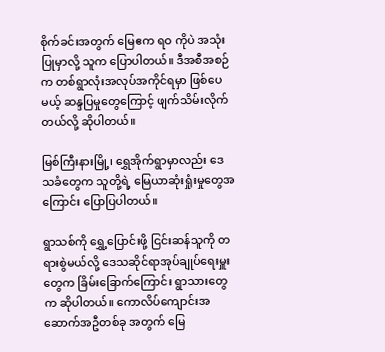စိုက်ခင်းအတွက် မြေဧက ရဝ ကိုပဲ အသုံးပြုမှာလို့ သူက ပြောပါတယ်။ ဒီအစီအစဉ်က တစ်ရွာလုံးအလုပ်အကိုင်ရမှာ ဖြစ်ပေမယ့် ဆန္ဒပြမှုတွေကြောင့် ဖျက်သိမ်းလိုက်တယ်လို့ ဆိုပါတယ်။

မြစ်ကြီးနားမြို့၊ ရွှေအိုက်ရွာမှာလည်း ဒေသခံတွေက သူတို့ရဲ့ မြေယာဆုံးရှုံးမှုတွေအကြောင်း ပြောပြပါတယ်။

ရွာသစ်ကို ရွှေ့ပြောင်းဖို့ ငြင်းဆန်သူကို တရားစွဲမယ်လို့ ဒေသဆိုင်ရာအုပ်ချုပ်ရေးမှူးတွေက ခြိမ်းခြောက်ကြောင်း ရွာသားတွေက ဆိုပါတယ်။ ကောလိပ်ကျောင်းအဆောက်အဦတစ်ခု အတွက် မြေ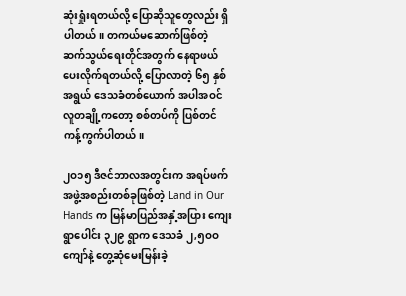ဆုံးရှုံးရတယ်လို့ ပြောဆိုသူတွေလည်း ရှိပါတယ်။ တကယ်မဆောက်ဖြစ်တဲ့ ဆက်သွယ်ရေးတိုင်အတွက် နေရာဖယ်ပေးလိုက်ရတယ်လို့ ပြောလာတဲ့ ၆၅ နှစ်အရွယ် ဒေသခံတစ်ယောက် အပါအဝင် လူတချို့ကတော့ စစ်တပ်ကို ပြစ်တင်ကန့်ကွက်ပါတယ်။

၂ဝ၁၅ ဒီဇင်ဘာလအတွင်းက အရပ်ဖက်အဖွဲ့အစည်းတစ်ခုဖြစ်တဲ့ Land in Our Hands က မြန်မာပြည်အနှံ့အပြား ကျေးရွာပေါင်း ၃၂၉ ရွာက ဒေသခံ ၂,၅ဝဝ ကျော်နဲ့ တွေ့ဆုံမေးမြန်းခဲ့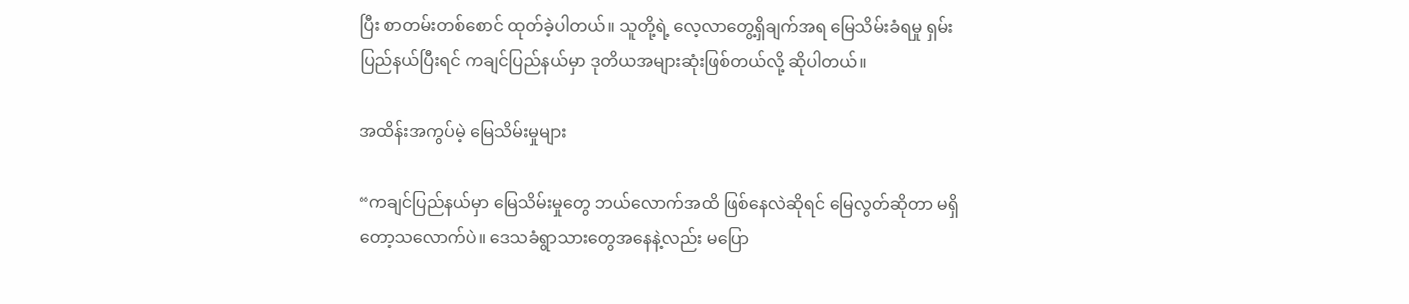ပြီး စာတမ်းတစ်စောင် ထုတ်ခဲ့ပါတယ်။ သူတို့ရဲ့ လေ့လာတွေ့ရှိချက်အရ မြေသိမ်းခံရမှု ရှမ်းပြည်နယ်ပြီးရင် ကချင်ပြည်နယ်မှာ ဒုတိယအများဆုံးဖြစ်တယ်လို့ ဆိုပါတယ်။

အထိန်းအကွပ်မဲ့ မြေသိမ်းမှုများ

“ကချင်ပြည်နယ်မှာ မြေသိမ်းမှုတွေ ဘယ်လောက်အထိ ဖြစ်နေလဲဆိုရင် မြေလွတ်ဆိုတာ မရှိတော့သလောက်ပဲ။ ဒေသခံရွာသားတွေအနေနဲ့လည်း မပြော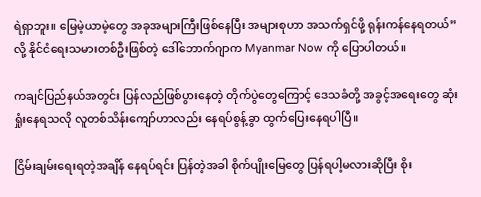ရဲရှာဘူး။ မြေမဲ့ယာမဲ့တွေ အခုအများကြီးဖြစ်နေပြီး အများစုဟာ အသက်ရှင်ဖို့ ရုန်းကန်နေရတယ်” လို့ နိုင်ငံရေးသမားတစ်ဦးဖြစ်တဲ့ ဒေါ်ဘောက်ဂျာက Myanmar Now ကို ပြောပါတယ်။

ကချင်ပြည်နယ်အတွင်း ပြန်လည်ဖြစ်ပွားနေတဲ့ တိုက်ပွဲတွေကြောင့် ဒေသခံတို့ အခွင့်အရေးတွေ ဆုံးရှုံးနေရသလို လူတစ်သိန်းကျော်ဟာလည်း နေရပ်စွန့်ခွာ ထွက်ပြေးနေရပါပြီ။

ငြိမ်းချမ်းရေးရတဲ့အချိန် နေရပ်ရင်း ပြန်တဲ့အခါ စိုက်ပျိုးမြေတွေ ပြန်ရပါ့မလားဆိုပြီး စိုး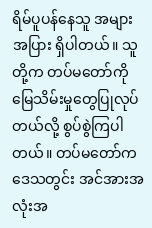ရိမ်ပူပန်နေသူ အများအပြား ရှိပါတယ်။ သူတို့က တပ်မတော်ကို မြေသိမ်းမှုတွေပြုလုပ်တယ်လို့ စွပ်စွဲကြပါတယ်။ တပ်မတော်က ဒေသတွင်း အင်အားအလုံးအ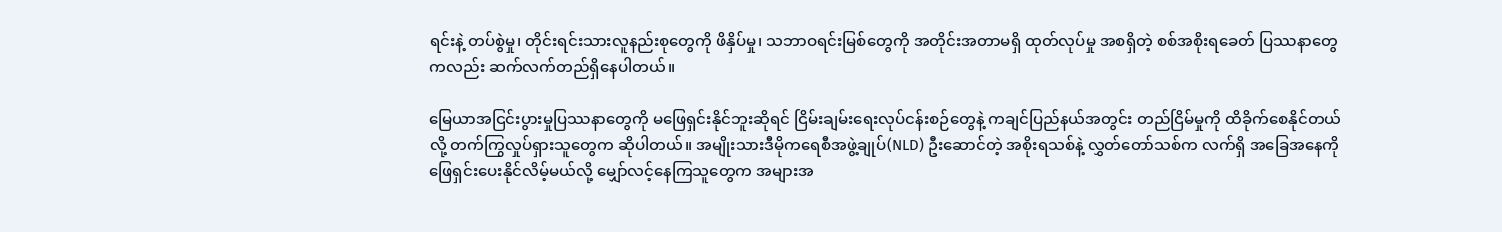ရင်းနဲ့ တပ်စွဲမှု၊ တိုင်းရင်းသားလူနည်းစုတွေကို ဖိနှိပ်မှု၊ သဘာဝရင်းမြစ်တွေကို အတိုင်းအတာမရှိ ထုတ်လုပ်မှု အစရှိတဲ့ စစ်အစိုးရခေတ် ပြဿနာတွေကလည်း ဆက်လက်တည်ရှိနေပါတယ်။

မြေယာအငြင်းပွားမှုပြဿနာတွေကို မဖြေရှင်းနိုင်ဘူးဆိုရင် ငြိမ်းချမ်းရေးလုပ်ငန်းစဉ်တွေနဲ့ ကချင်ပြည်နယ်အတွင်း တည်ငြိမ်မှုကို ထိခိုက်စေနိုင်တယ်လို့ တက်ကြွလှုပ်ရှားသူတွေက ဆိုပါတယ်။ အမျိုးသားဒီမိုကရေစီအဖွဲ့ချုပ်(NLD) ဦးဆောင်တဲ့ အစိုးရသစ်နဲ့ လွှတ်တော်သစ်က လက်ရှိ အခြေအနေကို ဖြေရှင်းပေးနိုင်လိမ့်မယ်လို့ မျှော်လင့်နေကြသူတွေက အများအ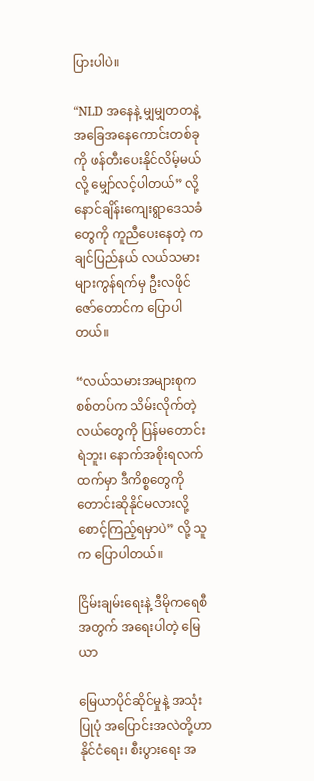ပြားပါပဲ။

“NLD အနေနဲ့ မျှမျှတတနဲ့ အခြေအနေကောင်းတစ်ခုကို ဖန်တီးပေးနိုင်လိမ့်မယ်လို့ မျှော်လင့်ပါတယ်” လို့ နောင်ချိန်းကျေးရွာဒေသခံတွေကို ကူညီပေးနေတဲ့ ကချင်ပြည်နယ် လယ်သမားများကွန်ရက်မှ ဦးလဖိုင်ဇော်တောင်က ပြောပါတယ်။

“လယ်သမားအများစုက စစ်တပ်က သိမ်းလိုက်တဲ့ လယ်တွေကို ပြန်မတောင်းရဲဘူး၊ နောက်အစိုးရလက်ထက်မှာ ဒီကိစ္စတွေကို တောင်းဆိုနိုင်မလားလို့ စောင့်ကြည့်ရမှာပဲ” လို့ သူက ပြောပါတယ်။

ငြိမ်းချမ်းရေးနဲ့ ဒီမိုကရေစီအတွက် အရေးပါတဲ့ မြေယာ

မြေယာပိုင်ဆိုင်မှုနဲ့ အသုံးပြုပုံ အပြောင်းအလဲတို့ဟာ နိုင်ငံရေး၊ စီးပွားရေး အ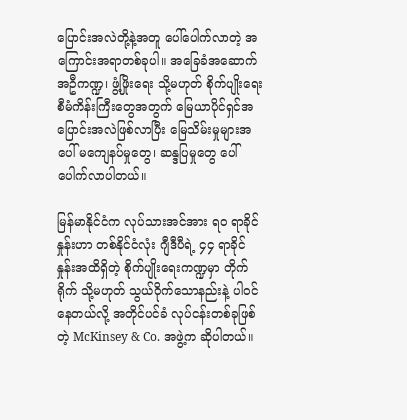ပြောင်းအလဲတို့နဲ့အတူ ပေါ်ပေါက်လာတဲ့ အကြောင်းအရာတစ်ခုပါ။ အခြေခံအဆောက်အဦကဏ္ဍ၊ ဖွံ့ဖြိုးရေး သို့မဟုတ် စိုက်ပျိုးရေးစီမံကိန်းကြီးတွေအတွက် မြေယာပိုင်ရှင်အပြောင်းအလဲဖြစ်လာပြီး မြေသိမ်းမှုများအပေါ် မကျေနပ်မှုတွေ၊ ဆန္ဒပြမှုတွေ ပေါ်ပေါက်လာပါတယ်။

မြန်မာနိုင်ငံက လုပ်သားအင်အား ရဝ ရာခိုင်နှုန်းဟာ တစ်နိုင်ငံလုံး ဂျီဒီပီရဲ့ ၄၄ ရာခိုင်နှုန်းအထိရှိတဲ့ စိုက်ပျိုးရေးကဏ္ဍမှာ တိုက်ရိုက် သို့မဟုတ် သွယ်ဝိုက်သောနည်းနဲ့ ပါဝင်နေတယ်လို့ အတိုင်ပင်ခံ လုပ်ငန်းတစ်ခုဖြစ်တဲ့ McKinsey & Co. အဖွဲ့က ဆိုပါတယ်။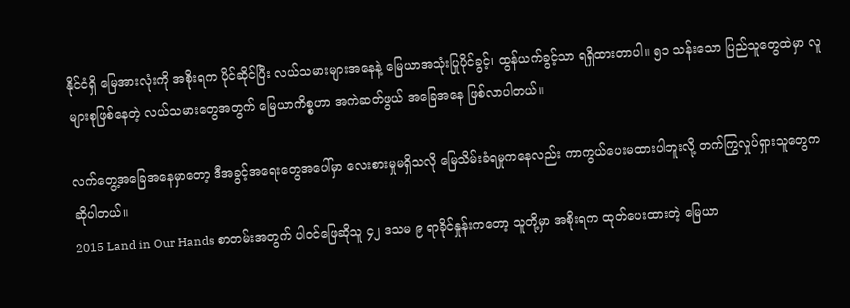နိုင်ငံရှိ မြေအားလုံးကို အစိုးရက ပိုင်ဆိုင်ပြီး လယ်သမားများအနေနဲ့ မြေယာအသုံးပြုပိုင်ခွင့်၊ ထွန်ယက်ခွင့်သာ ရရှိထားတာပါ။ ၅၁ သန်းသော ပြည်သူတွေထဲမှာ လူများစုဖြစ်နေတဲ့ လယ်သမားတွေအတွက် မြေယာကိစ္စဟာ အကဲဆတ်ဖွယ် အခြေအနေ ဖြစ်လာပါတယ်။

လက်တွေ့အခြေအနေမှာတော့ ဒီအခွင့်အရေးတွေအပေါ်မှာ လေးစားမှုမရှိသလို မြေသိမ်းခံရမှုကနေလည်း ကာကွယ်ပေးမထားပါဘူးလို့ တက်ကြွလှုပ်ရှားသူတွေက ဆိုပါတယ်။
2015 Land in Our Hands စာတမ်းအတွက် ပါဝင်ဖြေဆိုသူ ၄၂ ဒသမ ၉ ရာခိုင်နှုန်းကတော့ သူတို့မှာ အစိုးရက ထုတ်ပေးထားတဲ့ မြေယာ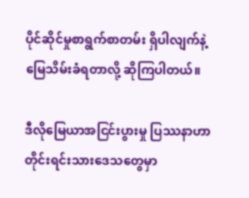ပိုင်ဆိုင်မှုစာရွက်စာတမ်း ရှိပါလျက်နဲ့ မြေသိမ်းခံရတာလို့ ဆိုကြပါတယ်။

ဒီလိုမြေယာအငြင်းပွားမှု ပြဿနာဟာ တိုင်းရင်းသားဒေသတွေမှာ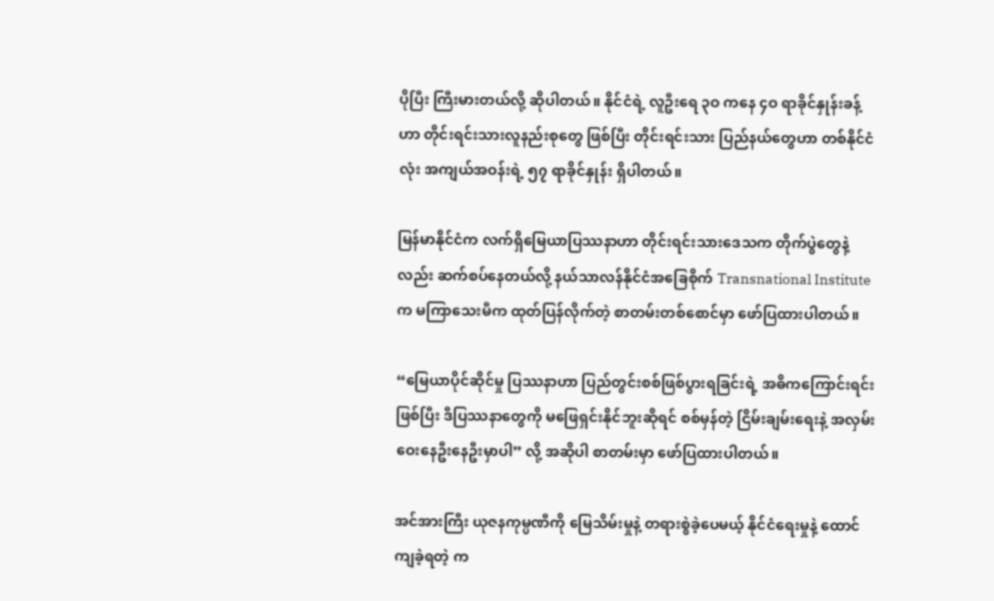ပိုပြီး ကြီးမားတယ်လို့ ဆိုပါတယ်။ နိုင်ငံရဲ့ လူဦးရေ ၃ဝ ကနေ ၄ဝ ရာခိုင်နှုန်းခန့်ဟာ တိုင်းရင်းသားလူနည်းစုတွေ ဖြစ်ပြီး တိုင်းရင်းသား ပြည်နယ်တွေဟာ တစ်နိုင်ငံလုံး အကျယ်အဝန်းရဲ့ ၅၇ ရာခိုင်နှုန်း ရှိပါတယ်။

မြန်မာနိုင်ငံက လက်ရှိမြေယာပြဿနာဟာ တိုင်းရင်းသားဒေသက တိုက်ပွဲတွေနဲ့လည်း ဆက်စပ်နေတယ်လို့ နယ်သာလန်နိုင်ငံအခြေစိုက် Transnational Institute က မကြာသေးမီက ထုတ်ပြန်လိုက်တဲ့ စာတမ်းတစ်စောင်မှာ ဖော်ပြထားပါတယ်။

“မြေယာပိုင်ဆိုင်မှု ပြဿနာဟာ ပြည်တွင်းစစ်ဖြစ်ပွားရခြင်းရဲ့ အဓိကကြောင်းရင်းဖြစ်ပြီး ဒီပြဿနာတွေကို မဖြေရှင်းနိုင်ဘူးဆိုရင် စစ်မှန်တဲ့ ငြိမ်းချမ်းရေးနဲ့ အလှမ်းဝေးနေဦးနေဦးမှာပါ” လို့ အဆိုပါ စာတမ်းမှာ ဖော်ပြထားပါတယ်။

အင်အားကြီး ယုဇနကုမ္ပဏီကို မြေသိမ်းမှုနဲ့ တရားစွဲခဲ့ပေမယ့် နိုင်ငံရေးမှုနဲ့ ထောင်ကျခဲ့ရတဲ့ က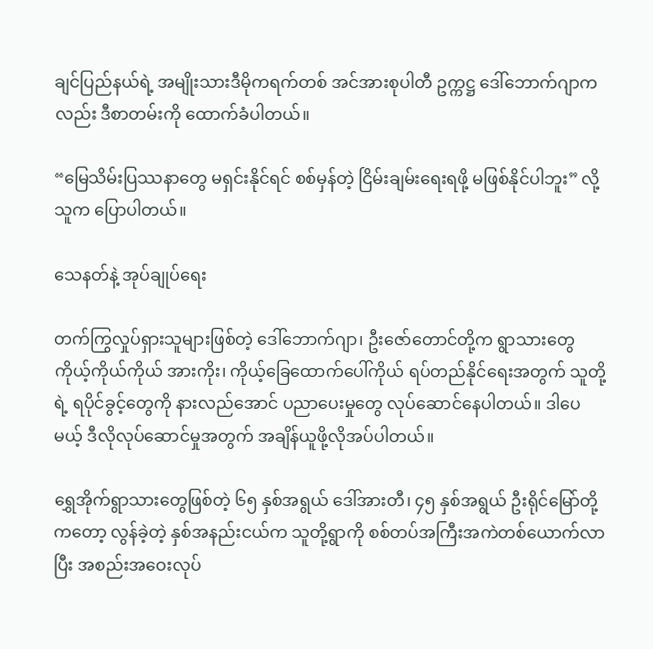ချင်ပြည်နယ်ရဲ့ အမျိုးသားဒီမိုကရက်တစ် အင်အားစုပါတီ ဥက္ကဋ္ဌ ဒေါ်ဘောက်ဂျာကလည်း ဒီစာတမ်းကို ထောက်ခံပါတယ်။

“မြေသိမ်းပြဿနာတွေ မရှင်းနိုင်ရင် စစ်မှန်တဲ့ ငြိမ်းချမ်းရေးရဖို့ မဖြစ်နိုင်ပါဘူး” လို့ သူက ပြောပါတယ်။

သေနတ်နဲ့ အုပ်ချုပ်ရေး

တက်ကြွလှုပ်ရှားသူများဖြစ်တဲ့ ဒေါ်ဘောက်ဂျာ၊ ဦးဇော်တောင်တို့က ရွာသားတွေ ကိုယ့်ကိုယ်ကိုယ် အားကိုး၊ ကိုယ့်ခြေထောက်ပေါ်ကိုယ် ရပ်တည်နိုင်ရေးအတွက် သူတို့ရဲ့ ရပိုင်ခွင့်တွေကို နားလည်အောင် ပညာပေးမှုတွေ လုပ်ဆောင်နေပါတယ်။ ဒါပေမယ့် ဒီလိုလုပ်ဆောင်မှုအတွက် အချိန်ယူဖို့လိုအပ်ပါတယ်။

ရွှေအိုက်ရွာသားတွေဖြစ်တဲ့ ၆၅ နှစ်အရွယ် ဒေါ်အားတီ၊ ၄၅ နှစ်အရွယ် ဦးရိုင်မြော်တို့ကတော့ လွန်ခဲ့တဲ့ နှစ်အနည်းငယ်က သူတို့ရွာကို စစ်တပ်အကြီးအကဲတစ်ယောက်လာပြီး အစည်းအဝေးလုပ်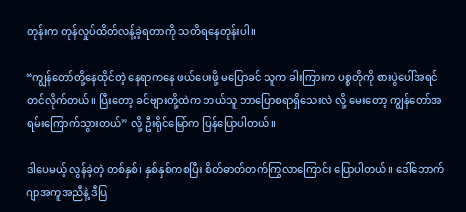တုန်းက တုန်လှုပ်ထိတ်လန့်ခဲ့ရတာကို သတိရနေတုန်းပါ။

“ကျွန်တော်တို့နေထိုင်တဲ့ နေရာကနေ ဖယ်ပေးဖို့ မပြောခင် သူက ခါးကြားက ပစ္စတိုကို စားပွဲပေါ်အရင်တင်လိုက်တယ်။ ပြီးတော့ ခင်ဗျားတို့ထဲက ဘယ်သူ ဘာပြောစရာရှိသေးလဲ လို့ မေးတော့ ကျွန်တော်အရမ်းကြောက်သွားတယ်” လို့ ဦးရိုင်မြော်က ပြန်ပြောပါတယ်။

ဒါပေမယ့် လွန်ခဲ့တဲ့ တစ်နှစ်၊ နှစ်နှစ်ကစပြီး စိတ်ဓာတ်တက်ကြွလာကြောင်း ပြောပါတယ်။ ဒေါ်ဘောက်ဂျာအကူအညီနဲ့ ဒီပြ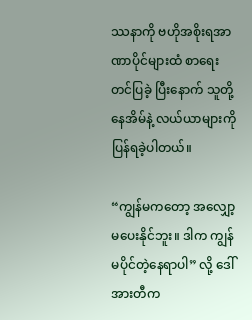ဿနာကို ဗဟိုအစိုးရအာဏာပိုင်များထံ စာရေးတင်ပြခဲ့ ပြီးနောက် သူတို့နေအိမ်နဲ့ လယ်ယာများကို ပြန်ရခဲ့ပါတယ်။

“ကျွန်မကတော့ အလျှော့မပေးနိုင်ဘူး။ ဒါက ကျွန်မပိုင်တဲ့နေရာပါ” လို့ ဒေါ်အားတီက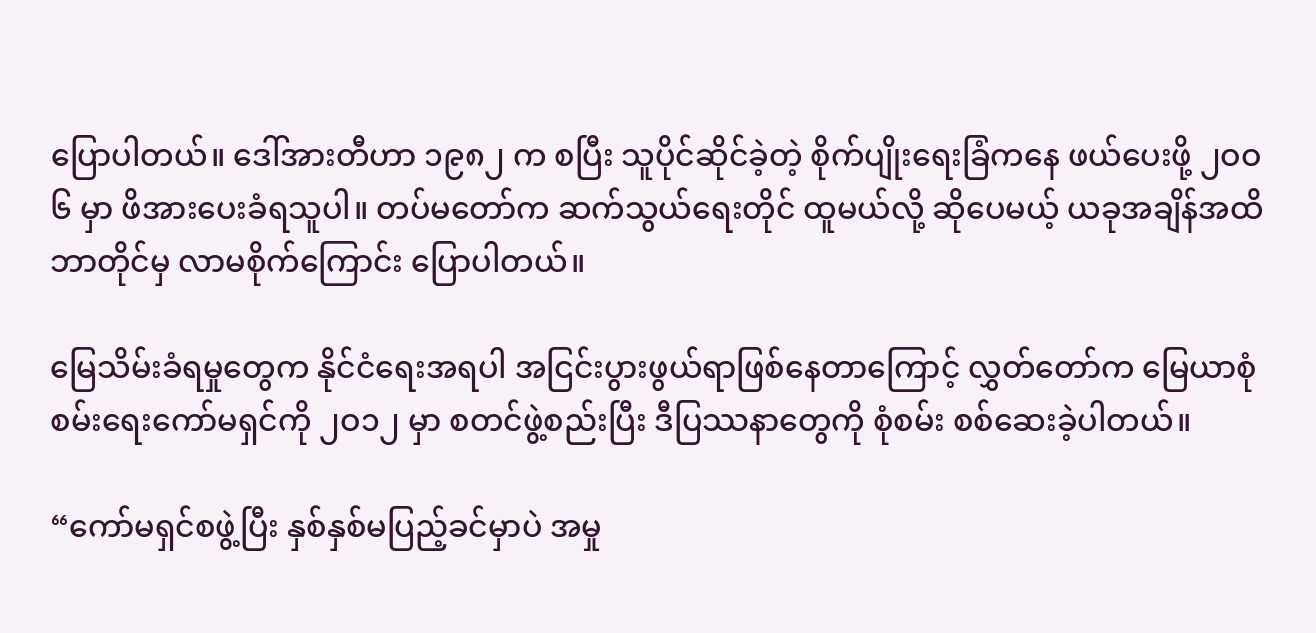ပြောပါတယ်။ ဒေါ်အားတီဟာ ၁၉၈၂ က စပြီး သူပိုင်ဆိုင်ခဲ့တဲ့ စိုက်ပျိုးရေးခြံကနေ ဖယ်ပေးဖို့ ၂ဝဝ၆ မှာ ဖိအားပေးခံရသူပါ။ တပ်မတော်က ဆက်သွယ်ရေးတိုင် ထူမယ်လို့ ဆိုပေမယ့် ယခုအချိန်အထိ ဘာတိုင်မှ လာမစိုက်ကြောင်း ပြောပါတယ်။

မြေသိမ်းခံရမှုတွေက နိုင်ငံရေးအရပါ အငြင်းပွားဖွယ်ရာဖြစ်နေတာကြောင့် လွှတ်တော်က မြေယာစုံစမ်းရေးကော်မရှင်ကို ၂ဝ၁၂ မှာ စတင်ဖွဲ့စည်းပြီး ဒီပြဿနာတွေကို စုံစမ်း စစ်ဆေးခဲ့ပါတယ်။

“ကော်မရှင်စဖွဲ့ပြီး နှစ်နှစ်မပြည့်ခင်မှာပဲ အမှု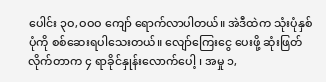ပေါင်း ၃ဝ,ဝဝဝ ကျော် ရောက်လာပါတယ်။ အဲဒီထဲက သုံးပုံနှစ်ပုံကို စစ်ဆေးရပါသေးတယ်။ လျော်ကြေးငွေ ပေးဖို့ ဆုံးဖြတ်လိုက်တာက ၄ ရာခိုင်နှုန်းလောက်ပေါ့ ၊ အမှု ၁,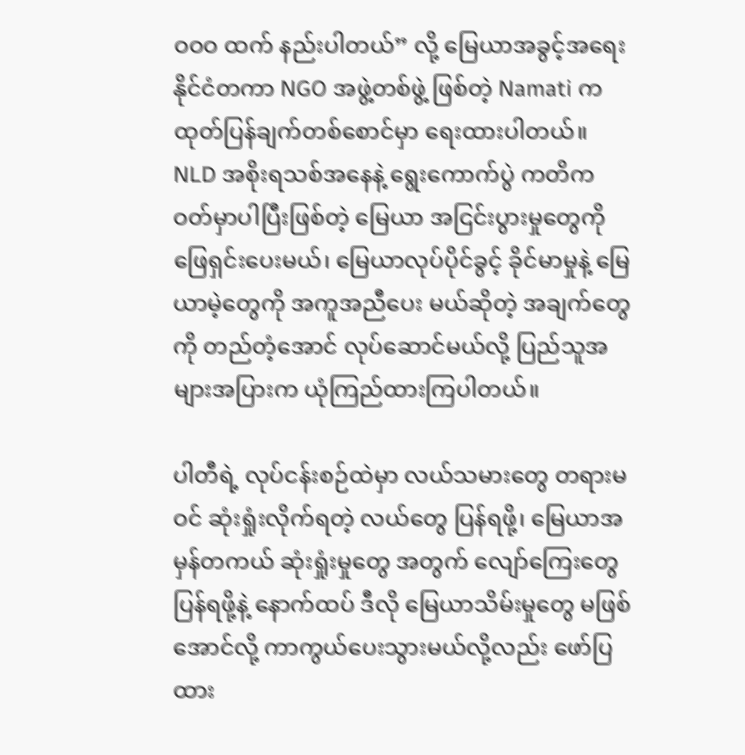ဝဝဝ ထက် နည်းပါတယ်” လို့ မြေယာအခွင့်အရေး နိုင်ငံတကာ NGO အဖွဲ့တစ်ဖွဲ့ ဖြစ်တဲ့ Namati က ထုတ်ပြန်ချက်တစ်စောင်မှာ ရေးထားပါတယ်။
NLD အစိုးရသစ်အနေနဲ့ ရွေးကောက်ပွဲ ကတိကဝတ်မှာပါပြီးဖြစ်တဲ့ မြေယာ အငြင်းပွားမှုတွေကို ဖြေရှင်းပေးမယ်၊ မြေယာလုပ်ပိုင်ခွင့် ခိုင်မာမှုနဲ့ မြေယာမဲ့တွေကို အကူအညီပေး မယ်ဆိုတဲ့ အချက်တွေကို တည်တံ့အောင် လုပ်ဆောင်မယ်လို့ ပြည်သူအများအပြားက ယုံကြည်ထားကြပါတယ်။

ပါတီရဲ့ လုပ်ငန်းစဉ်ထဲမှာ လယ်သမားတွေ တရားမဝင် ဆုံးရှုံးလိုက်ရတဲ့ လယ်တွေ ပြန်ရဖို့၊ မြေယာအမှန်တကယ် ဆုံးရှုံးမှုတွေ အတွက် လျော်ကြေးတွေပြန်ရဖို့နဲ့ နောက်ထပ် ဒီလို မြေယာသိမ်းမှုတွေ မဖြစ်အောင်လို့ ကာကွယ်ပေးသွားမယ်လို့လည်း ဖော်ပြထား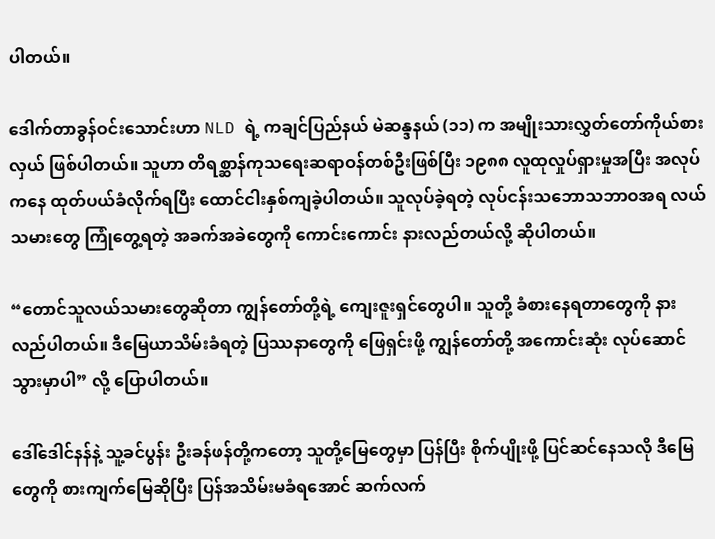ပါတယ်။

ဒေါက်တာခွန်ဝင်းသောင်းဟာ NLD ရဲ့ ကချင်ပြည်နယ် မဲဆန္ဒနယ် (၁၁) က အမျိုးသားလွှတ်တော်ကိုယ်စားလှယ် ဖြစ်ပါတယ်။ သူဟာ တိရစ္ဆာန်ကုသရေးဆရာဝန်တစ်ဦးဖြစ်ပြီး ၁၉၈၈ လူထုလှုပ်ရှားမှုအပြီး အလုပ်ကနေ ထုတ်ပယ်ခံလိုက်ရပြီး ထောင်ငါးနှစ်ကျခဲ့ပါတယ်။ သူလုပ်ခဲ့ရတဲ့ လုပ်ငန်းသဘောသဘာဝအရ လယ်သမားတွေ ကြုံတွေ့ရတဲ့ အခက်အခဲတွေကို ကောင်းကောင်း နားလည်တယ်လို့ ဆိုပါတယ်။

“တောင်သူလယ်သမားတွေဆိုတာ ကျွန်တော်တို့ရဲ့ ကျေးဇူးရှင်တွေပါ။ သူတို့ ခံစားနေရတာတွေကို နားလည်ပါတယ်။ ဒီမြေယာသိမ်းခံရတဲ့ ပြဿနာတွေကို ဖြေရှင်းဖို့ ကျွန်တော်တို့ အကောင်းဆုံး လုပ်ဆောင်သွားမှာပါ” လို့ ပြောပါတယ်။

ဒေါ်ဒေါင်နန်နဲ့ သူ့ခင်ပွန်း ဦးခန်ဖန်တို့ကတော့ သူတို့မြေတွေမှာ ပြန်ပြီး စိုက်ပျိုးဖို့ ပြင်ဆင်နေသလို ဒီမြေတွေကို စားကျက်မြေဆိုပြီး ပြန်အသိမ်းမခံရအောင် ဆက်လက်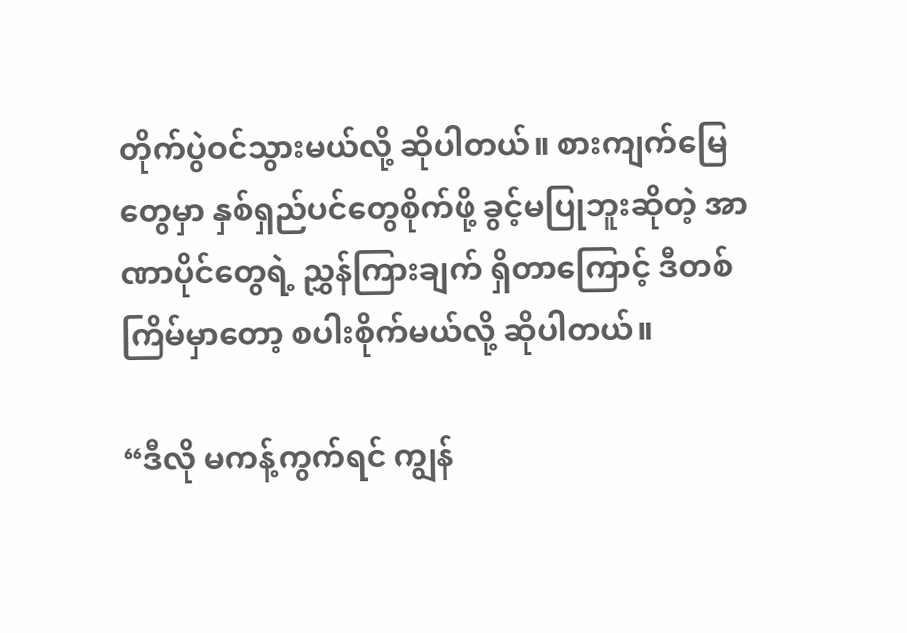တိုက်ပွဲဝင်သွားမယ်လို့ ဆိုပါတယ်။ စားကျက်မြေတွေမှာ နှစ်ရှည်ပင်တွေစိုက်ဖို့ ခွင့်မပြုဘူးဆိုတဲ့ အာဏာပိုင်တွေရဲ့ ညွှန်ကြားချက် ရှိတာကြောင့် ဒီတစ်ကြိမ်မှာတော့ စပါးစိုက်မယ်လို့ ဆိုပါတယ်။

“ဒီလို မကန့်ကွက်ရင် ကျွန်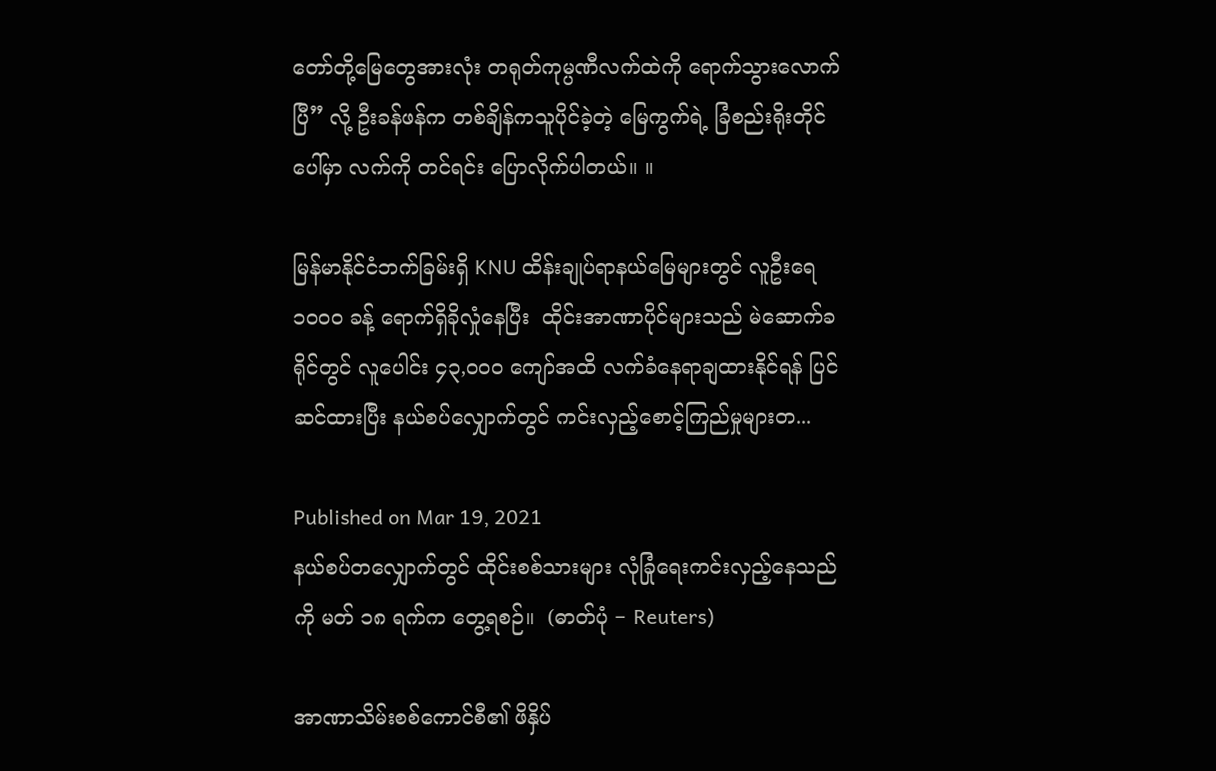တော်တို့မြေတွေအားလုံး တရုတ်ကုမ္ပဏီလက်ထဲကို ရောက်သွားလောက်ပြီ” လို့ ဦးခန်ဖန်က တစ်ချိန်ကသူပိုင်ခဲ့တဲ့ မြေကွက်ရဲ့ ခြံစည်းရိုးတိုင်ပေါ်မှာ လက်ကို တင်ရင်း ပြောလိုက်ပါတယ်။ ။

မြန်မာနိုင်ငံဘက်ခြမ်းရှိ KNU ထိန်းချုပ်ရာနယ်မြေများတွင် လူဦးရေ ၁၀၀၀ ခန့် ရောက်ရှိခိုလှုံနေပြီး  ထိုင်းအာဏာပိုင်များသည် မဲဆောက်ခရိုင်တွင် လူပေါင်း ၄၃,၀၀၀ ကျော်အထိ လက်ခံနေရာချထားနိုင်ရန် ပြင်ဆင်ထားပြီး နယ်စပ်လျှောက်တွင် ကင်းလှည့်စောင့်ကြည်မှုများတ...

Published on Mar 19, 2021
နယ်စပ်တလျှောက်တွင် ထိုင်းစစ်သားများ လုံခြုံရေးကင်းလှည့်နေသည်ကို မတ် ၁၈ ရက်က တွေ့ရစဉ်။  (ဓာတ်ပုံ − Reuters)

အာဏာသိမ်းစစ်ကောင်စီ၏ ဖိနှိပ်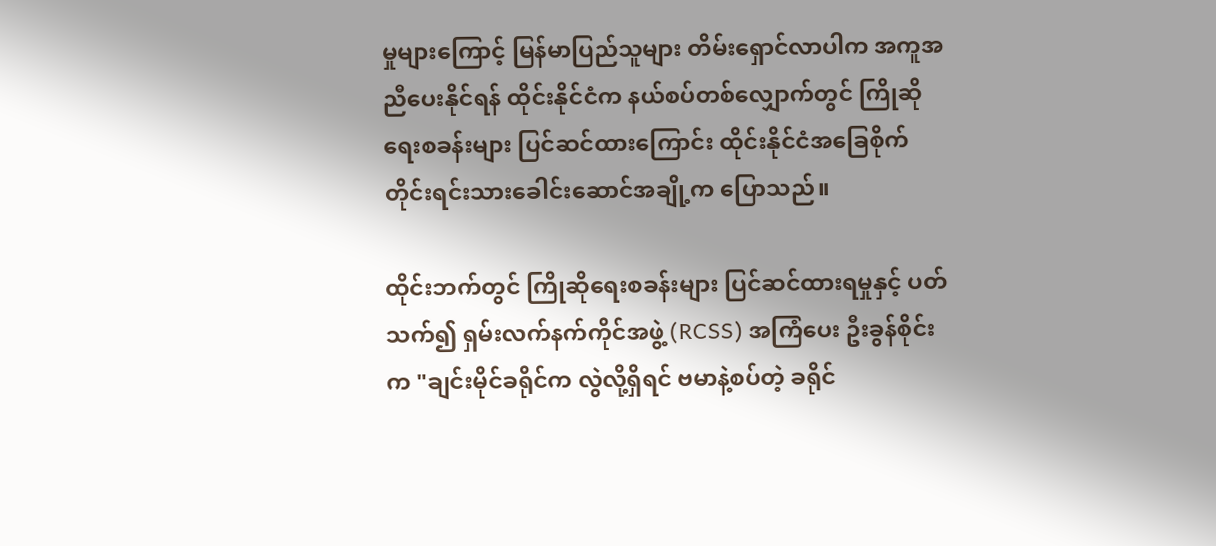မှုများကြောင့် မြန်မာပြည်သူများ တိမ်းရှောင်လာပါက အကူအညီပေးနိုင်ရန် ထိုင်းနိုင်ငံက နယ်စပ်တစ်လျှောက်တွင် ကြိုဆိုရေးစခန်းများ ပြင်ဆင်ထားကြောင်း ထိုင်းနိုင်ငံအခြေစိုက် တိုင်းရင်းသားခေါင်းဆောင်အချို့က ပြောသည်။

ထိုင်းဘက်တွင် ကြိုဆိုရေးစခန်းများ ပြင်ဆင်ထားရမှုနှင့် ပတ်သက်၍ ရှမ်းလက်နက်ကိုင်အဖွဲ့ (RCSS) အကြံပေး ဦးခွန်စိုင်းက "ချင်းမိုင်ခရိုင်က လွဲလို့ရှိရင် ဗမာနဲ့စပ်တဲ့ ခရိုင်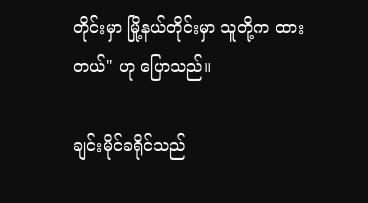တိုင်းမှာ မြို့နယ်တိုင်းမှာ သူတို့က ထားတယ်" ဟု ပြောသည်။

ချင်းမိုင်ခရိုင်သည်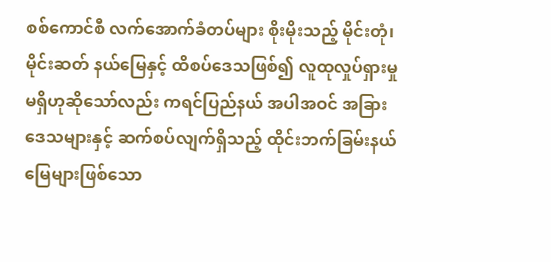စစ်ကောင်စီ လက်အောက်ခံတပ်များ စိုးမိုးသည့် မိုင်းတုံ၊ မိုင်းဆတ် နယ်မြေနှင့် ထိစပ်ဒေသဖြစ်၍ လူထုလှုပ်ရှားမှု မရှိဟုဆိုသော်လည်း ကရင်ပြည်နယ် အပါအဝင် အခြားဒေသများနှင့် ဆက်စပ်လျက်ရှိသည့် ထိုင်းဘက်ခြမ်းနယ်မြေများဖြစ်သော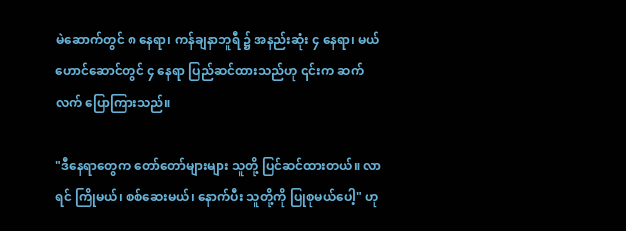မဲ‌ဆောက်တွင် ၈ နေရာ၊ ကန်ချနာဘူရီ ၌ အနည်းဆုံး ၄ နေရာ၊ မယ်ဟောင်ဆောင်တွင် ၄ နေရာ ပြည်ဆင်ထားသည်ဟု ၎င်းက ဆက်လက် ပြောကြားသည်။

"ဒီနေရာတွေက တော်တော်များများ သူတို့ ပြင်ဆင်ထားတယ်။ လာရင် ကြိုမယ်၊ စစ်ဆေးမယ်၊ နောက်ပီး သူတို့ကို ပြုစုမယ်ပေါ့" ဟု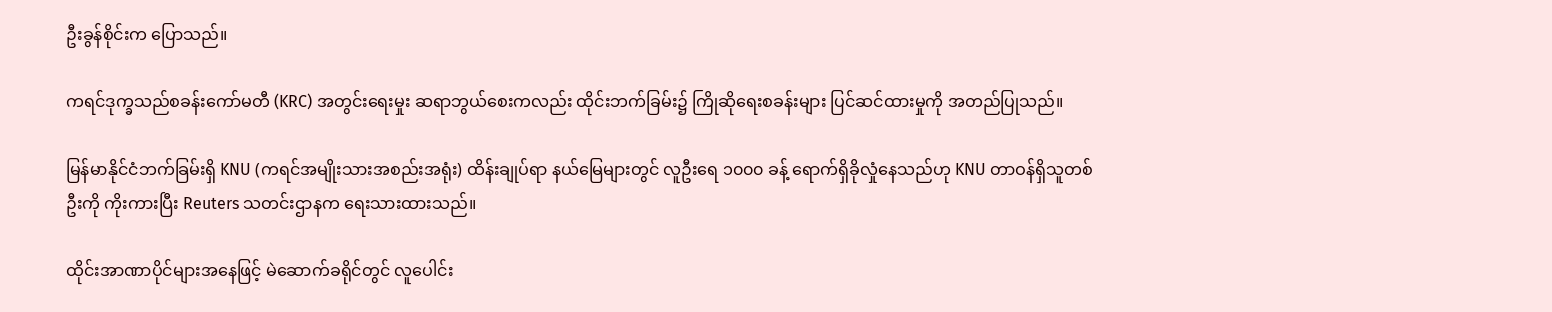ဦးခွန်စိုင်းက ပြောသည်။

ကရင်ဒုက္ခသည်စခန်းကော်မတီ (KRC) အတွင်းရေးမှုး ဆရာဘွယ်စေးကလည်း ထိုင်းဘက်ခြမ်း၌ ကြိုဆိုရေးစခန်းများ ပြင်ဆင်ထားမှုကို အတည်ပြုသည်။

မြန်မာနိုင်ငံဘက်ခြမ်းရှိ KNU (ကရင်အမျိုးသားအစည်းအရုံး) ထိန်းချုပ်ရာ နယ်မြေများတွင် လူဦးရေ ၁၀၀၀ ခန့် ရောက်ရှိခိုလှုံနေသည်ဟု KNU တာဝန်ရှိသူတစ်ဦးကို ကိုးကားပြီး Reuters သတင်းဌာနက ရေးသားထားသည်။

ထိုင်းအာဏာပိုင်များအနေဖြင့် မဲဆောက်ခရိုင်တွင် လူပေါင်း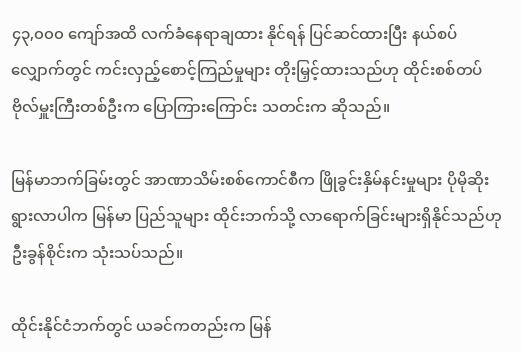၄၃,၀၀၀ ကျော်အထိ လက်ခံနေရာချထား နိုင်ရန် ပြင်ဆင်ထားပြီး နယ်စပ်လျှောက်တွင် ကင်းလှည့်စောင့်ကြည်မှုများ တိုးမြှင့်ထားသည်ဟု ထိုင်းစစ်တပ်ဗိုလ်မှူးကြီးတစ်ဦးက ပြောကြားကြောင်း သတင်းက ဆိုသည်။

မြန်မာဘက်ခြမ်းတွင် အာဏာသိမ်းစစ်ကောင်စီက ဖြိုခွင်းနှိမ်နင်းမှုများ ပိုမိုဆိုးရွားလာပါက မြန်မာ ပြည်သူများ ထိုင်းဘက်သို့ လာရောက်ခြင်းများရှိနိုင်သည်ဟု ဦးခွန်စိုင်းက သုံးသပ်သည်။

ထိုင်းနိုင်ငံဘက်တွင် ယခင်ကတည်းက မြန်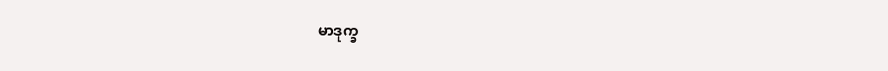မာဒုက္ခ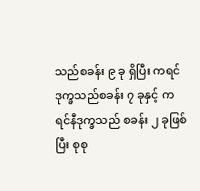သည်စခန်း ၉ ခု ရှိပြီး ကရင်ဒုက္ခသည်စခန်း ၇ ခုနှင့် ကရင်နီဒုက္ခသည် စခန်း ၂ ခုဖြစ်ပြီး စုစု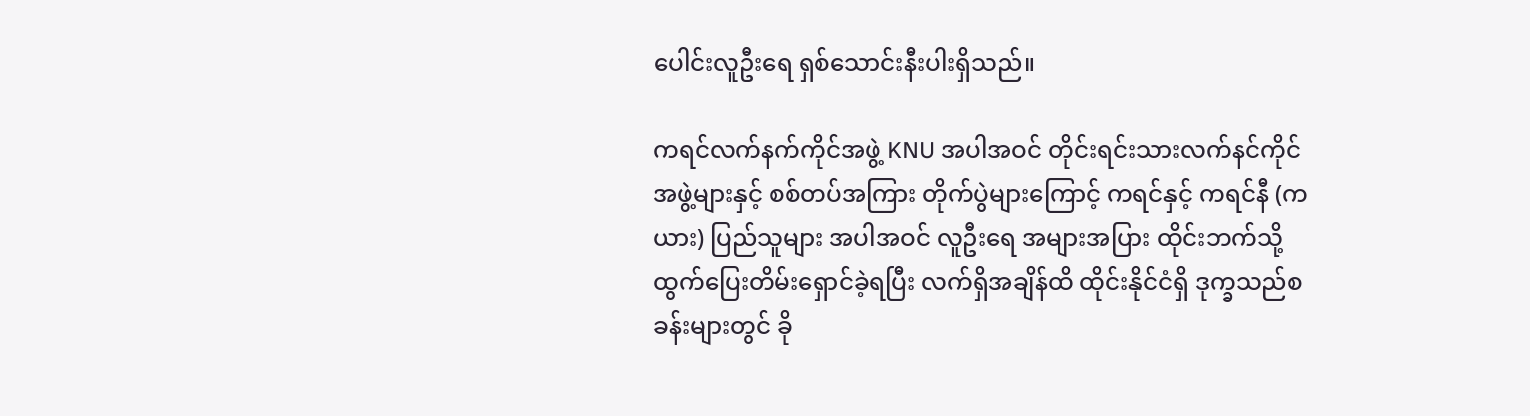ပေါင်းလူဦးရေ ရှစ်သောင်းနီးပါးရှိသည်။

ကရင်လက်နက်ကိုင်အဖွဲ့ KNU အပါအဝင် တိုင်းရင်းသားလက်နင်ကိုင် အဖွဲ့များနှင့် စစ်တပ်အကြား တိုက်ပွဲများကြောင့် ကရင်နှင့် ကရင်နီ (ကယား) ပြည်သူများ အပါအဝင် လူဦးရေ အများအပြား ထိုင်းဘက်သို့ ထွက်ပြေးတိမ်းရှောင်ခဲ့ရပြီး လက်ရှိအချိန်ထိ ထိုင်းနိုင်ငံရှိ ဒုက္ခသည်စခန်းများတွင် ခို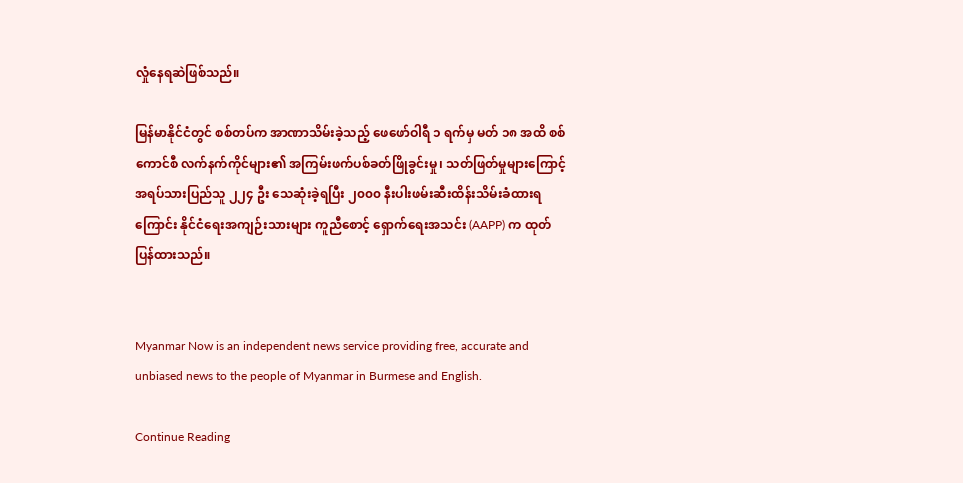လှုံနေရဆဲဖြစ်သည်။

မြန်မာနိုင်ငံတွင် စစ်တပ်က အာဏာသိမ်းခဲ့သည့် ဖေဖော်ဝါရီ ၁ ရက်မှ မတ် ၁၈ အထိ စစ်ကောင်စီ လက်နက်ကိုင်များ၏ အကြမ်းဖက်ပစ်ခတ်ဖြိုခွင်းမှု၊ သတ်ဖြတ်မှုများကြောင့် အရပ်သားပြည်သူ ၂၂၄ ဦး သေဆုံးခဲ့ရပြီး ၂၀၀၀ နီးပါးဖမ်းဆီးထိန်းသိမ်းခံထားရကြောင်း နိုင်ငံရေးအကျဉ်းသားများ ကူညီစောင့် ရှောက်ရေးအသင်း (AAPP) က ထုတ်ပြန်ထားသည်။


Myanmar Now is an independent news service providing free, accurate and unbiased news to the people of Myanmar in Burmese and English.

Continue Reading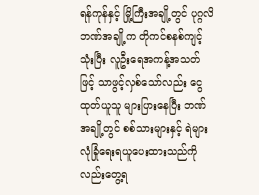ရန်ကုန်နှင့် မြို့ကြီးအချို့တွင် ပုဂ္ဂလိဘဏ်အချို့က တိုကင်စနစ်ကျင့်သုံးပြီး လူဦးရေအကန့်အသတ်ဖြင့် သာဖွင့်လှစ်သော်လည်း ငွေထုတ်ယူသူ များပြားနေပြီး ဘဏ်အချို့တွင် စစ်သားများနှင့် ရဲများ လုံခြုံရေးရယူပေးထားသည်ကိုလည်းတွေ့ရ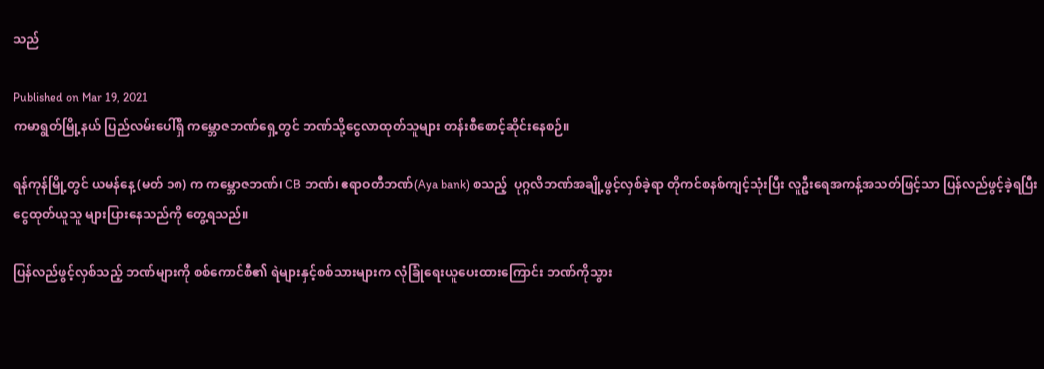သည်

Published on Mar 19, 2021
ကမာရွတ်မြို့နယ် ပြည်လမ်းပေါ်ရှိ ကမ္ဘောဇဘဏ်ရှေ့တွင် ဘဏ်သို့ငွေလာထုတ်သူများ တန်းစီစောင့်ဆိုင်းနေစဉ်။

ရန်ကုန်မြို့တွင် ယမန်နေ့ (မတ် ၁၈) က ကမ္ဘောဇဘဏ်၊ CB ဘဏ်၊ ဧရာဝတီဘဏ်(Aya bank) စသည့်  ပုဂ္ဂလိဘဏ်အချို့ဖွင့်လှစ်ခဲ့ရာ တိုကင်စနစ်ကျင့်သုံးပြီး လူဦးရေအကန့်အသတ်ဖြင့်သာ ပြန်လည်ဖွင့်ခဲ့ရပြီး ငွေထုတ်ယူသူ များပြားနေသည်ကို တွေ့ရသည်။

ပြန်လည်ဖွင့်လှစ်သည့် ဘဏ်များကို စစ်ကောင်စီ၏ ရဲများနှင့်စစ်သားများက လုံခြုံရေးယူပေးထားကြောင်း ဘဏ်ကိုသွား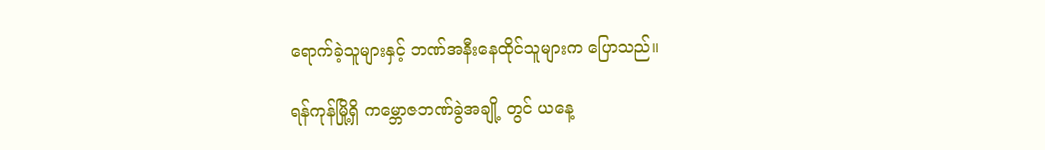ရောက်ခဲ့သူများနှင့် ဘဏ်အနီးနေထိုင်သူများက ပြောသည်။

ရန်ကုန်မြို့ရှိ ကမ္ဘောဇဘဏ်ခွဲအချို့ တွင် ယနေ့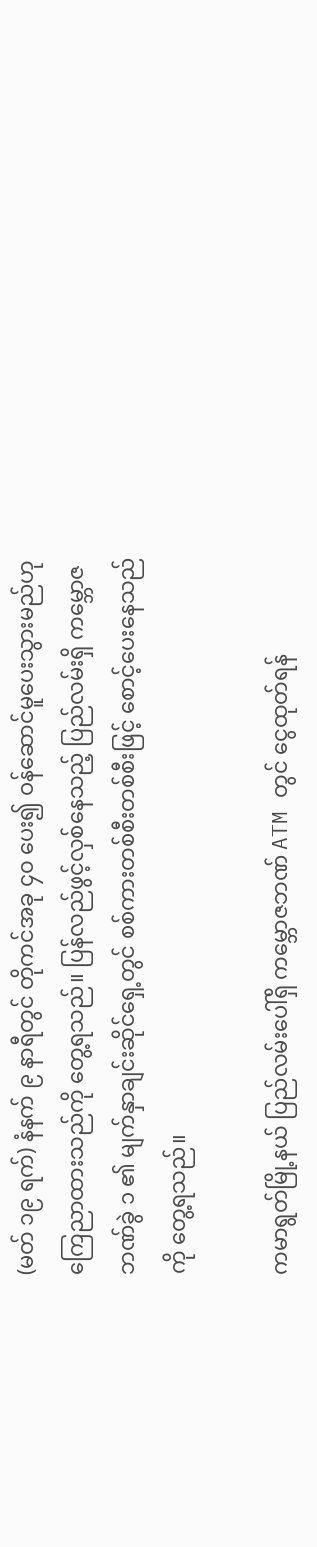(မတ် ၁၉ ရက်) နံနက် ၉ နာရီတွင် တိုကင်အခု ၄၀ ပေး၍ ဝန်ဆောင်မူပေးသွားမည်ဟုကြေညာထားသည်ကို တွေ့ရသည်။ ပြန်လည်ဖွင့်လှစ်နေသည့် ပြည်လမ်းရှိ ကမ္ဘောဇဘဏ်ခွဲ ၁ ၏ မျက်နှာချင်းဆိုင်ရှေ့တွင် စစ်ကားတစ်စီးတစ်စီးဖြင့် စောင့်ပေးနေသည်ကို တွေ့ရသည်။

ကမာရွတ်မြို့နယ် ပြည်လမ်းပေါ်ရှိ ကမ္ဘောဇဘဏ် ATM တွင် ငွေထုတ်ရန်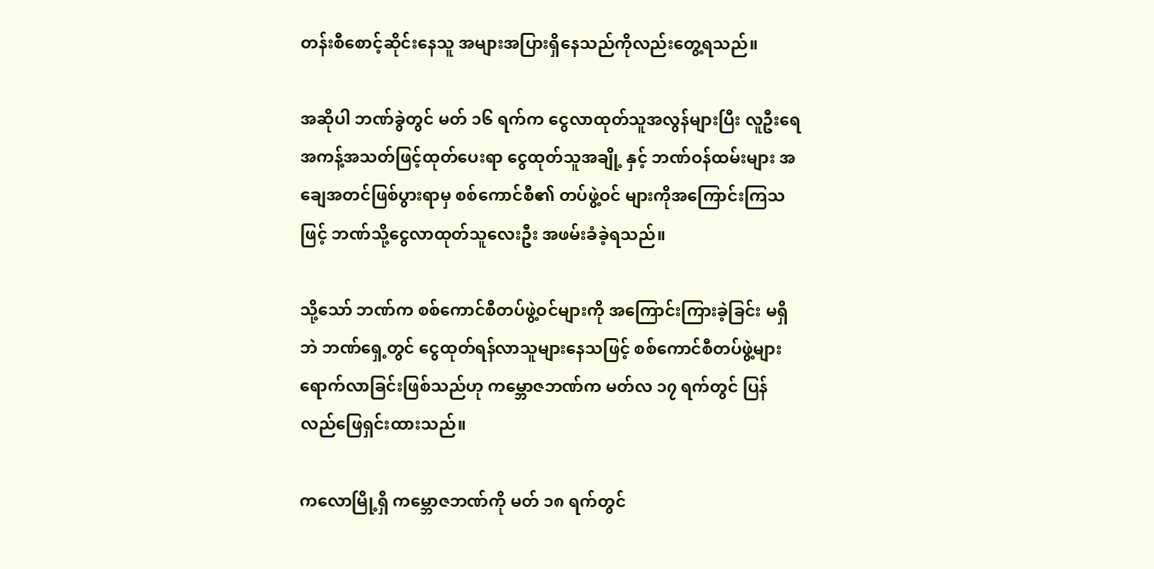တန်းစီစောင့်ဆိုင်းနေသူ အများအပြားရှိနေသည်ကိုလည်းတွေ့ရသည်။

အဆိုပါ ဘဏ်ခွဲတွင် မတ် ၁၆ ရက်က ငွေလာထုတ်သူအလွန်များပြီး လူဦးရေအကန့်အသတ်ဖြင့်ထုတ်ပေးရာ ငွေထုတ်သူအချို့ နှင့် ဘဏ်ဝန်ထမ်းများ အချေအတင်ဖြစ်ပွားရာမှ စစ်ကောင်စီ၏ တပ်ဖွဲ့ဝင် များကိုအကြောင်းကြသဖြင့် ဘဏ်သို့ငွေလာထုတ်သူလေးဦး အဖမ်းခံခဲ့ရသည်။

သို့သော် ဘဏ်က စစ်ကောင်စီတပ်ဖွဲ့ဝင်များကို အကြောင်းကြားခဲ့ခြင်း မရှိဘဲ ဘဏ်ရှေ့တွင် ငွေထုတ်ရန်လာသူများနေသဖြင့် စစ်ကောင်စီတပ်ဖွဲ့များ ရောက်လာခြင်းဖြစ်သည်ဟု ကမ္ဘောဇဘဏ်က မတ်လ ၁၇ ရက်တွင် ပြန်လည်ဖြေရှင်းထားသည်။

ကလောမြို့ရှိ ကမ္ဘောဇဘဏ်ကို မတ် ၁၈ ရက်တွင်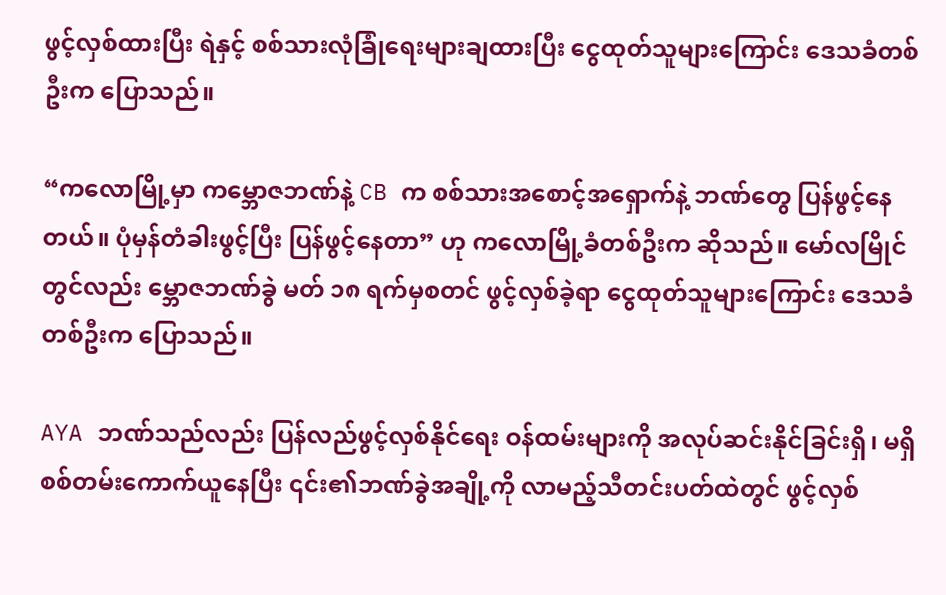ဖွင့်လှစ်ထားပြီး ရဲနှင့် စစ်သားလုံခြုံရေးများချထားပြီး ငွေထုတ်သူများကြောင်း ဒေသခံတစ်ဦးက ပြောသည်။

“ကလောမြို့မှာ ကမ္ဘောဇဘဏ်နဲ့ CB က စစ်သားအစောင့်အရှောက်နဲ့ ဘဏ်တွေ ပြန်ဖွင့်နေတယ်။ ပုံမှန်တံခါးဖွင့်ပြီး ပြန်ဖွင့်နေတာ” ဟု ကလောမြို့ခံတစ်ဦးက ဆိုသည်။ မော်လမြိုင်တွင်လည်း မ္ဘောဇဘဏ်ခွဲ မတ် ၁၈ ရက်မှစတင် ဖွင့်လှစ်ခဲ့ရာ ငွေထုတ်သူများကြောင်း ဒေသခံတစ်ဦးက ပြောသည်။

AYA ဘဏ်သည်လည်း ပြန်လည်ဖွင့်လှစ်နိုင်ရေး ဝန်ထမ်းများကို အလုပ်ဆင်းနိုင်ခြင်းရှိ၊ မရှိ စစ်တမ်းကောက်ယူနေပြီး ၎င်း၏ဘဏ်ခွဲအချို့ကို လာမည့်သီတင်းပတ်ထဲတွင် ဖွင့်လှစ်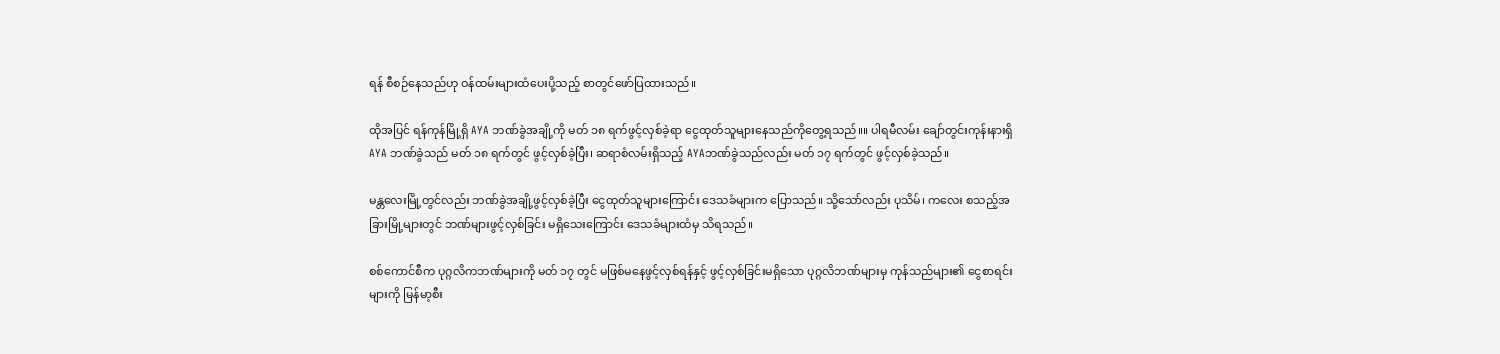ရန် စီစဉ်နေသည်ဟု ဝန်ထမ်းများထံပေးပို့သည့် စာတွင်ဖော်ပြထားသည်။

ထိုအပြင် ရန်ကုန်မြို့ရှိ AYA ဘဏ်ခွဲအချို့ကို မတ် ၁၈ ရက်ဖွင့်လှစ်ခဲ့ရာ ငွေထုတ်သူများနေသည်ကိုတွေ့ရသည်။။ ပါရမီလမ်း ချော်တွင်းကုန်းနားရှိ AYA ဘဏ်ခွဲသည် မတ် ၁၈ ရက်တွင် ဖွင့်လှစ်ခဲ့ပြီး၊ ဆရာစံလမ်းရှိသည့် AYAဘဏ်ခွဲသည်လည်း မတ် ၁၇ ရက်တွင် ဖွင့်လှစ်ခဲ့သည်။

မန္တလေးမြို့တွင်လည်း ဘဏ်ခွဲအချို့ဖွင့်လှစ်ခဲ့ပြီး ငွေထုတ်သူများကြောင်း ဒေသခံများက ပြောသည်။ သို့သော်လည်း ပုသိမ်၊ ကလေး စသည့်အခြားမြို့များတွင် ဘဏ်များဖွင့်လှစ်ခြင်း မရှိသေးကြောင်း ဒေသခံများထံမှ သိရသည်။

စစ်ကောင်စီက ပုဂ္ဂလိကဘဏ်များကို မတ် ၁၇ တွင် မဖြစ်မနေဖွင့်လှစ်ရန်နှင့် ဖွင့်လှစ်ခြင်းမရှိသော ပုဂ္ဂလိဘဏ်များမှ ကုန်သည်များ၏ ငွေစာရင်းများကို မြန်မာ့စီး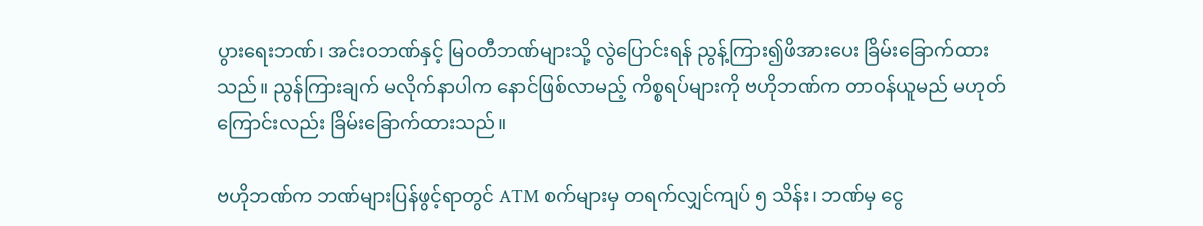ပွားရေးဘဏ်၊ အင်းဝဘဏ်နှင့် မြဝတီဘဏ်များသို့ လွဲပြောင်းရန် ညွန့်ကြား၍ဖိအားပေး ခြိမ်းခြောက်ထားသည်။ ညွန်ကြားချက် မလိုက်နာပါက နောင်ဖြစ်လာမည့် ကိစ္စရပ်များကို ဗဟိုဘဏ်က တာဝန်ယူမည် မဟုတ်ကြောင်းလည်း ခြိမ်းခြောက်ထားသည်။

ဗဟိုဘဏ်က ဘဏ်များပြန်ဖွင့်ရာတွင် ATM စက်များမှ တရက်လျှင်ကျပ် ၅ သိန်း၊ ဘဏ်မှ ငွေ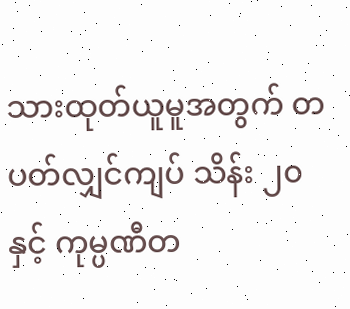သားထုတ်ယူမူအတွက် တပတ်လျှင်ကျပ် သိန်း ၂၀ နှင့် ကုမ္ပဏီတ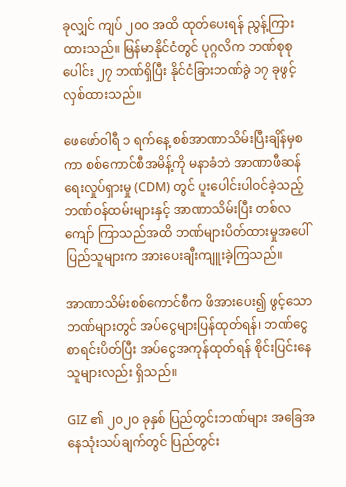ခုလျှင် ကျပ် ၂၀၀ အထိ ထုတ်ပေးရန် ညွန့်ကြားထားသည်။ မြန်မာနိုင်ငံတွင် ပုဂ္ဂလိက ဘဏ်စုစုပေါင်း ၂၇ ဘဏ်ရှိပြီး နိုင်ငံခြားဘဏ်ခွဲ ၁၇ ခုဖွင့်လှစ်ထားသည်။

ဖေဖော်ဝါရီ ၁ ရက်နေ့ စစ်အာဏာသိမ်းပြီးချိန်မှစကာ စစ်ကောင်စီအမိန့်ကို မနာခံဘဲ အာဏာဖီဆန်ရေးလှုပ်ရှားမှု (CDM) တွင် ပူးပေါင်းပါဝင်ခဲ့သည့် ဘဏ်ဝန်ထမ်းများနှင့် အာဏာသိမ်းပြီး တစ်လကျော် ကြာသည်အထိ ဘဏ်များပိတ်ထားမှုအပေါ်  ပြည်သူများက အားပေးချီးကျူးခဲ့ကြသည်။

အာဏာသိမ်းစစ်ကောင်စီက ဖိအားပေး၍ ဖွင့်သောဘဏ်များတွင် အပ်ငွေများပြန်ထုတ်ရန်၊ ဘဏ်ငွေစာရင်းပိတ်ပြီး အပ်ငွေအကုန်ထုတ်ရန် စိုင်းပြင်းနေသူများလည်း ရှိသည်။

GIZ ၏ ၂၀၂၀ ခုနှစ် ပြည်တွင်းဘဏ်များ အခြေအနေသုံးသပ်ချက်တွင် ပြည်တွင်း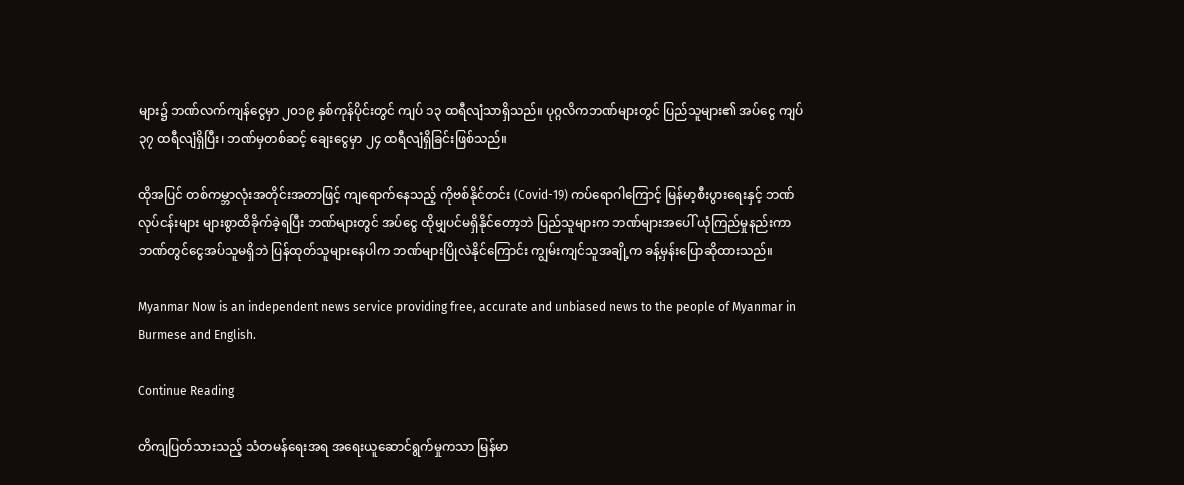များ၌ ဘဏ်လက်ကျန်ငွေမှာ ၂၀၁၉ နှစ်ကုန်ပိုင်းတွင် ကျပ် ၁၃ ထရီလျံသာရှိသည်။ ပုဂ္ဂလိကဘဏ်များတွင် ပြည်သူများ၏ အပ်ငွေ ကျပ်၃၇ ထရီလျံရှိပြီး၊ ဘဏ်မှတစ်ဆင့် ချေးငွေမှာ ၂၄ ထရီလျံရှိခြင်းဖြစ်သည်။

ထိုအပြင် တစ်ကမ္ဘာလုံးအတိုင်းအတာဖြင့် ကျရောက်နေသည့် ကိုဗစ်နိုင်တင်း (Covid-19) ကပ်ရောဂါကြောင့် မြန်မာ့စီးပွားရေးနှင့် ဘဏ်လုပ်ငန်းများ များစွာထိခိုက်ခဲ့ရပြီး ဘဏ်များတွင် အပ်ငွေ ထိုမျှပင်မရှိနိုင်တော့ဘဲ ပြည်သူများက ဘဏ်များအပေါ် ယုံကြည်မှုနည်းကာ ဘဏ်တွင်ငွေအပ်သူမရှိဘဲ ပြန်ထုတ်သူများနေပါက ဘဏ်များပြိုလဲနိုင်ကြောင်း ကျွမ်းကျင်သူအချို့က ခန့်မှန်းပြောဆိုထားသည်။

Myanmar Now is an independent news service providing free, accurate and unbiased news to the people of Myanmar in Burmese and English.

Continue Reading

တိကျပြတ်သားသည့် သံတမန်ရေးအရ အရေးယူဆောင်ရွက်မှုကသာ မြန်မာ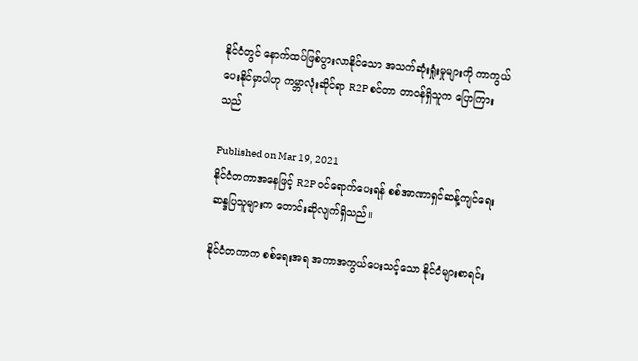နိုင်ငံတွင် နောက်ထပ်ဖြစ်ပွားလာနိုင်သော အသက်ဆုံးရှုံးမှုများကို ကာကွယ်ပေးနိုင်မှာပါဟု ကမ္ဘာလုံးဆိုင်ရာ R2P စင်တာ တာဝန်ရှိသူက ပြောကြားသည်

Published on Mar 19, 2021
နိုင်ငံတကာအနေဖြင့် R2P ဝင်ရောက်ပေးရန် စစ်အာဏာရှင်ဆန့်ကျင်ရေး ဆန္ဒပြသူများက တောင်းဆိုလျက်ရှိသည်။

နိုင်ငံတကာက စစ်ရေးအရ အကာအကွယ်ပေးသင့်သော နိုင်ငံများစာရင်း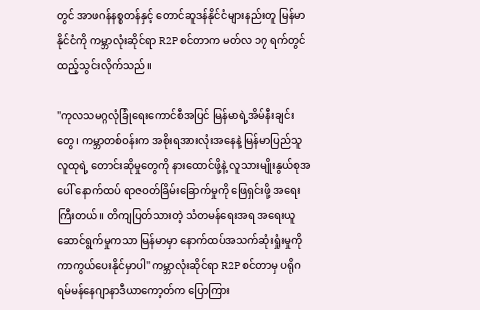တွင် အာဖဂန်နစ္စတန်နှင့် တောင်ဆူဒန်နိုင်ငံများနည်းတူ မြန်မာနိုင်ငံကို ကမ္ဘာလုံးဆိုင်ရာ R2P စင်တာက မတ်လ ၁၇ ရက်တွင် ထည့်သွင်းလိုက်သည်။

''ကုလသမဂ္ဂလုံခြုံရေးကောင်စီအပြင် မြန်မာရဲ့အိမ်နီးချင်းတွေ၊ ကမ္ဘာတစ်ဝန်းက အစိုးရအားလုံးအနေနဲ့ မြန်မာပြည်သူလူထုရဲ့ တောင်းဆိုမှုတွေကို နားထောင်ဖို့နဲ့ လူသားမျိုးနွယ်စုအပေါ် နောက်ထပ် ရာဇဝတ်ခြိမ်းခြောက်မှုကို ဖြေရှင်းဖို့ အရေးကြီးတယ်။ တိကျပြတ်သားတဲ့ သံတမန်ရေးအရ အရေးယူဆောင်ရွက်မှုကသာ မြန်မာမှာ နောက်ထပ်အသက်ဆုံးရှုံးမှုကို ကာကွယ်ပေးနိုင်မှာပါ'' ကမ္ဘာလုံးဆိုင်ရာ R2P စင်တာမှ ပရိုဂရမ်မန်နေဂျာနာဒီယာကော့တ်က ပြောကြား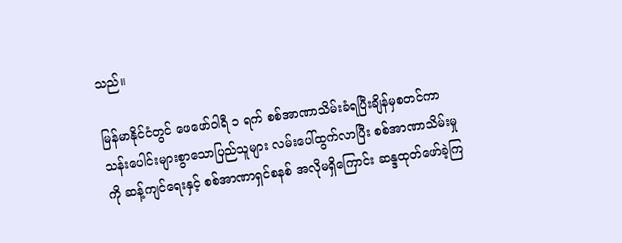သည်။

မြန်မာနိုင်ငံတွင် ဖေဖော်ဝါရီ ၁ ရက် စစ်အာဏာသိမ်းခံရပြီးချိန်မှစတင်ကာ သန်းပေါင်းများစွာသောပြည်သူများ လမ်းပေါ်ထွက်လာပြီး စစ်အာဏာသိမ်းမှုကို ဆန့်ကျင်ရေးနှင့် စစ်အာဏာရှင်စနစ် အလိုမရှိကြောင်း ဆန္ဒထုတ်ဖော်ခဲ့ကြ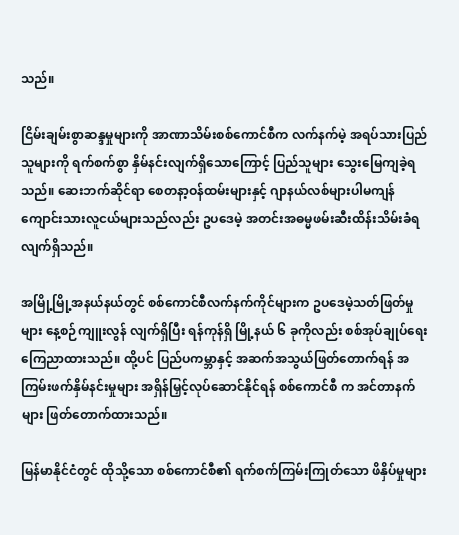သည်။

ငြိမ်းချမ်းစွာဆန္ဒမှုများကို အာဏာသိမ်းစစ်ကောင်စီက လက်နက်မဲ့ အရပ်သားပြည်သူများကို ရက်စက်စွာ နှိမ်နင်းလျက်ရှိသောကြောင့် ပြည်သူများ သွေးမြေကျခဲ့ရသည်။ ဆေးဘက်ဆိုင်ရာ စေတနာ့ဝန်ထမ်းများနှင့် ဂျာနယ်လစ်များပါမကျန် ကျောင်းသားလူငယ်များသည်လည်း ဥပဒေမဲ့ အတင်းအဓမ္မဖမ်းဆီးထိန်းသိမ်းခံရလျက်ရှိသည်။

အမြို့မြို့အနယ်နယ်တွင် စစ်ကောင်စီလက်နက်ကိုင်များက ဥပဒေမဲ့သတ်ဖြတ်မှုများ နေ့စဉ်ကျူးလွန် လျက်ရှိပြီး ရန်ကုန်ရှိ မြို့နယ် ၆ ခုကိုလည်း စစ်အုပ်ချုပ်ရေး ကြေညာထားသည်။ ထို့ပင် ပြည်ပကမ္ဘာနှင့် အဆက်အသွယ်ဖြတ်တောက်ရန် အကြမ်းဖက်နှိမ်နင်းမှုများ အရှိန်မြှင့်လုပ်ဆောင်နိုင်ရန် စစ်ကောင်စီ က အင်တာနက်များ ဖြတ်တောက်ထားသည်။

မြန်မာနိုင်ငံတွင် ထိုသို့သော စစ်ကောင်စီ၏ ရက်စက်ကြမ်းကြုတ်သော ဖိနှိပ်မှုများ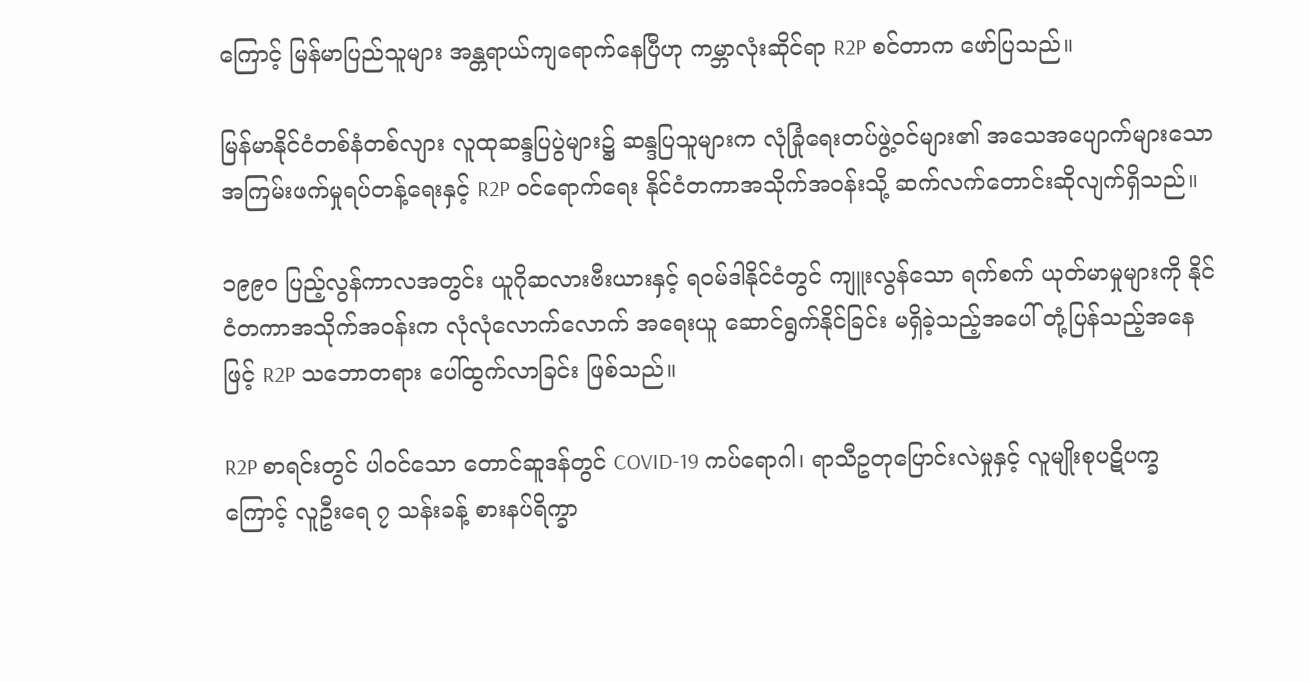ကြောင့် မြန်မာပြည်သူများ အန္တရာယ်ကျရောက်နေပြီဟု ကမ္ဘာလုံးဆိုင်ရာ R2P စင်တာက ဖော်ပြသည်။

မြန်မာနိုင်ငံတစ်နံတစ်လျား လူထုဆန္ဒပြပွဲများ၌ ဆန္ဒပြသူများက လုံခြုံရေးတပ်ဖွဲ့ဝင်များ၏ အသေအပျောက်များသော အကြမ်းဖက်မှုရပ်တန့်ရေးနှင့် R2P ဝင်ရောက်ရေး နိုင်ငံတကာအသိုက်အဝန်းသို့ ဆက်လက်တောင်းဆိုလျက်ရှိသည်။

၁၉၉၀ ပြည့်လွန်ကာလအတွင်း ယူဂိုဆလားဗီးယားနှင့် ရဝမ်ဒါနိုင်ငံတွင် ကျူးလွန်သော ရက်စက် ယုတ်မာမှုများကို နိုင်ငံတကာအသိုက်အဝန်းက လုံလုံလောက်လောက် အရေးယူ ဆောင်ရွက်နိုင်ခြင်း မရှိခဲ့သည့်အပေါ် တုံ့ပြန်သည့်အနေဖြင့် R2P သဘောတရား ပေါ်ထွက်လာခြင်း ဖြစ်သည်။

R2P စာရင်းတွင် ပါဝင်သော တောင်ဆူဒန်တွင် COVID-19 ကပ်ရောဂါ၊ ရာသီဥတုပြောင်းလဲမှုနှင့် လူမျိုးစုပဋိပက္ခကြောင့် လူဦးရေ ၇ သန်းခန့် စားနပ်ရိက္ခာ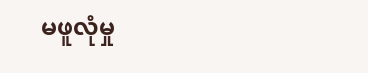မဖူလုံမှု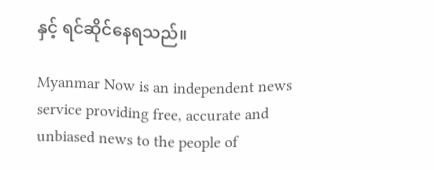နှင့် ရင်ဆိုင်နေရသည်။

Myanmar Now is an independent news service providing free, accurate and unbiased news to the people of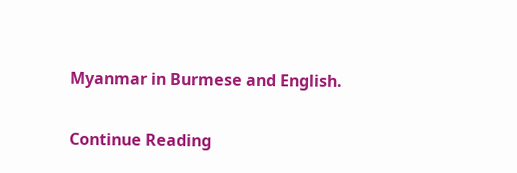Myanmar in Burmese and English.

Continue Reading